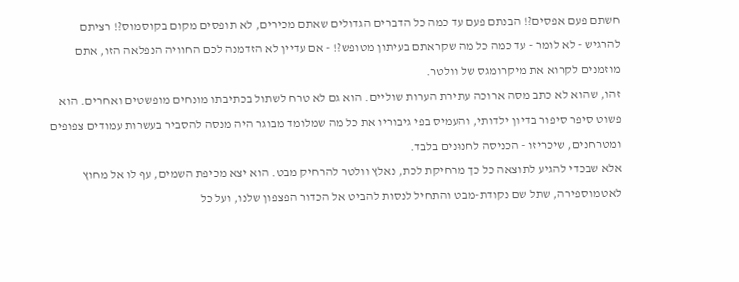חשתם פעם אפסים?! הבנתם פעם עד כמה כל הדברים הגדולים שאתם מכירים, לא תופסים מקום בקוסמוס?! רציתם להרגיש - לא לומר - עד כמה כל מה שקראתם בעיתון מטופש?! - אם עדיין לא הזדמנה לכם החוויה הנפלאה הזו, אתם מוזמנים לקרוא את מיקרומגס של וולטר.
זהו, שהוא לא כתב מסה ארוכה עתירת הערות שוליים. הוא גם לא טרח לשתול בכתיבתו מונחים מופשטים ואחרים. הוא פשוט סיפר סיפור בדיון ילדותי, והעמיס בפי גיבוריו את כל מה שמלומד מבוגר היה מנסה להסביר בעשרות עמודים צפופים ומטרחנים, שיכריזו - הכניסה לחנוּנים בלבד.
אלא שבכדי להגיע לתוצאה כל כך מרחיקת לכת, נאלץ וולטר להרחיק מבט. הוא יצא מכיפת השמים, עף לו אל מחוץ לאטמוספירה, שתל שם נקודת-מבט והתחיל לנסות להביט אל הכדור הפצפון שלנו, ועל כל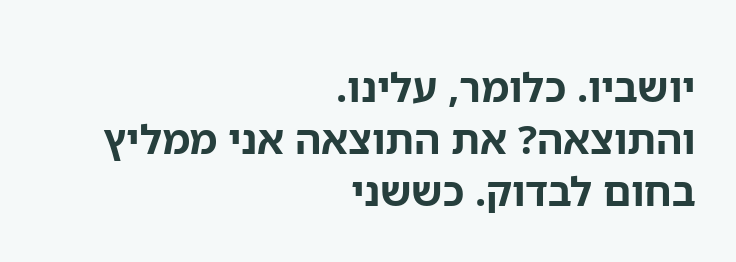יושביו. כלומר, עלינו.
והתוצאה? את התוצאה אני ממליץ בחום לבדוק. כששני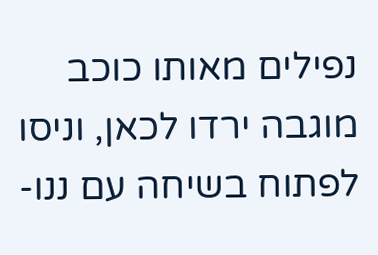נפילים מאותו כוכב מוגבה ירדו לכאן, וניסו לפתוח בשיחה עם ננו-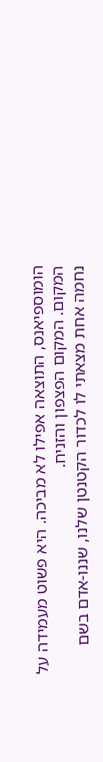הומוספיאנס, התוצאה אפילו לא מביכה. היא פשוט מעמידה על המקום. המקום הפצפון והזניח.
נחמה אחת מצאתי לו לכדור הקטנטן שלנו, שננו-אדם בשם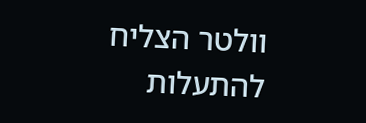וולטר הצליח להתעלות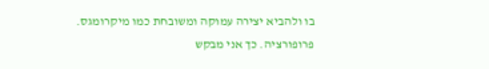בו ולהביא יצירה עמוקה ומשובחת כמו מיקרומגס.
פרופורציה. כך אני מבקש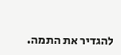להגדיר את התמה.